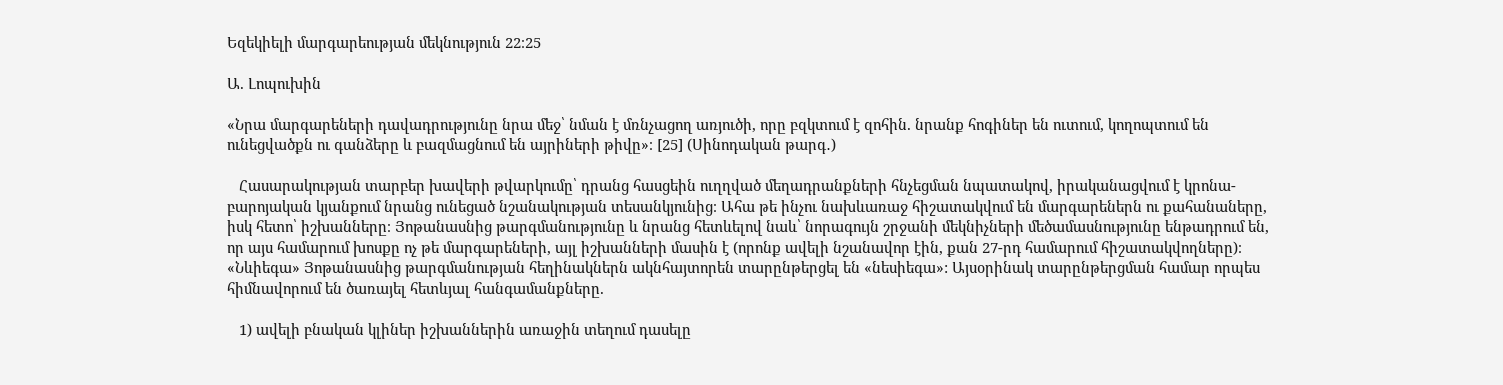Եզեկիելի մարգարեության մեկնություն 22։25

Ա. Լոպուխին

«Նրա մարգարեների դավադրությունը նրա մեջ՝ նման է մռնչացող առյուծի, որը բզկտում է զոհին. նրանք հոգիներ են ուտում, կողոպտում են ունեցվածքն ու գանձերը և բազմացնում են այրիների թիվը»։ [25] (Սինոդական թարգ․)

   Հասարակության տարբեր խավերի թվարկումը՝ դրանց հասցեին ուղղված մեղադրանքների հնչեցման նպատակով, իրականացվում է կրոնա-բարոյական կյանքում նրանց ունեցած նշանակության տեսանկյունից։ Ահա թե ինչու նախևառաջ հիշատակվում են մարգարեներն ու քահանաները, իսկ հետո՝ իշխանները։ Յոթանասնից թարգմանությունը և նրանց հետևելով նաև՝ նորագույն շրջանի մեկնիչների մեծամասնությունը ենթադրում են, որ այս համարում խոսքը ոչ թե մարգարեների, այլ իշխանների մասին է (որոնք ավելի նշանավոր էին, քան 27-րդ համարում հիշատակվողները)։ «Նևիեգա» Յոթանասնից թարգմանության հեղինակներն ակնհայտորեն տարընթերցել են «նեսիեգա»: Այսօրինակ տարընթերցման համար որպես հիմնավորում են ծառայել հետևյալ հանգամանքները.

   1) ավելի բնական կլիներ իշխաններին առաջին տեղում դասելը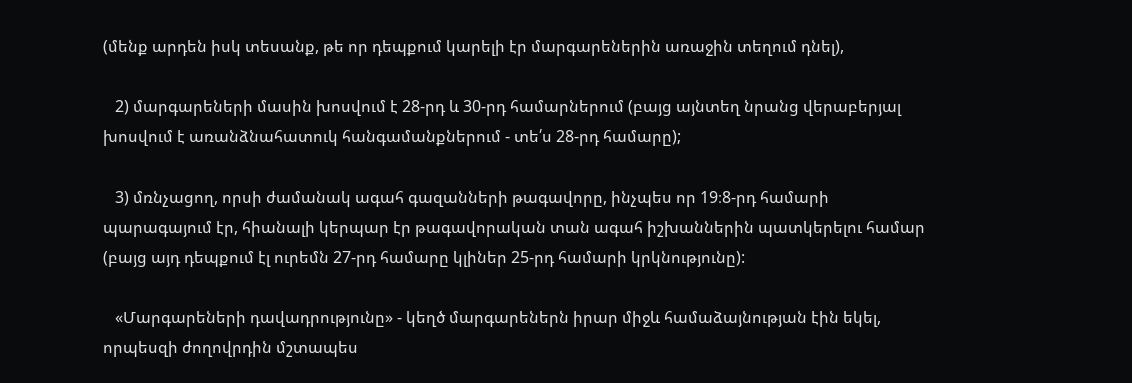(մենք արդեն իսկ տեսանք, թե որ դեպքում կարելի էր մարգարեներին առաջին տեղում դնել),

   2) մարգարեների մասին խոսվում է 28-րդ և 30-րդ համարներում (բայց այնտեղ նրանց վերաբերյալ խոսվում է առանձնահատուկ հանգամանքներում - տե՛ս 28-րդ համարը);

   3) մռնչացող, որսի ժամանակ ագահ գազանների թագավորը, ինչպես որ 19։8-րդ համարի պարագայում էր, հիանալի կերպար էր թագավորական տան ագահ իշխաններին պատկերելու համար (բայց այդ դեպքում էլ ուրեմն 27-րդ համարը կլիներ 25-րդ համարի կրկնությունը):

   «Մարգարեների դավադրությունը» - կեղծ մարգարեներն իրար միջև համաձայնության էին եկել, որպեսզի ժողովրդին մշտապես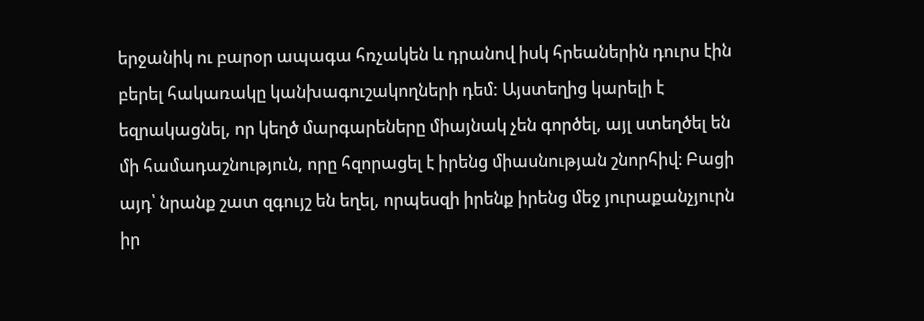երջանիկ ու բարօր ապագա հռչակեն և դրանով իսկ հրեաներին դուրս էին բերել հակառակը կանխագուշակողների դեմ: Այստեղից կարելի է եզրակացնել, որ կեղծ մարգարեները միայնակ չեն գործել, այլ ստեղծել են մի համադաշնություն, որը հզորացել է իրենց միասնության շնորհիվ։ Բացի այդ՝ նրանք շատ զգույշ են եղել, որպեսզի իրենք իրենց մեջ յուրաքանչյուրն իր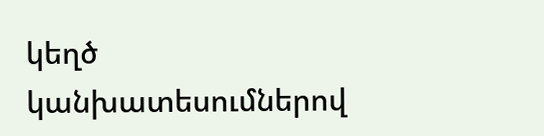կեղծ կանխատեսումներով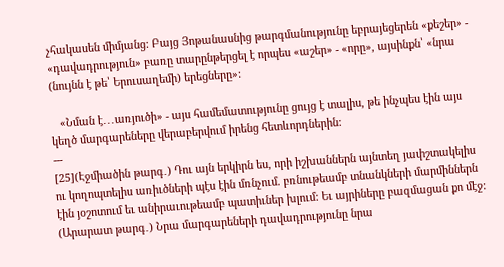չհակասեն միմյանց: Բայց Յոթանասնից թարգմանությունը եբրայեցերեն «քեշեր» - «դավադրություն» բառը տարընթերցել է որպես «աշեր» - «որը», այսինքն՝ «նրա (նույնն է թե՝ Երուսաղեմի) երեցները»:

   «Նման է․․․առյուծի» - այս համեմատությունը ցույց է տալիս, թե ինչպես էին այս կեղծ մարգարեները վերաբերվում իրենց հետևորդներին:
---
[25](Էջմիածին թարգ․) Դու այն երկիրն ես, որի իշխաններն այնտեղ յափշտակելիս ու կողոպտելիս առիւծների պէս էին մռնչում. բռնութեամբ տնանկների մարմիններն էին յօշոտում եւ անիրաւութեամբ պատիւներ խլում: Եւ այրիները բազմացան քո մէջ:
(Արարատ թարգ․) Նրա մարգարեների դավադրությունը նրա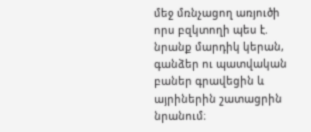մեջ մռնչացող առյուծի որս բզկտողի պես է. նրանք մարդիկ կերան, գանձեր ու պատվական բաներ գրավեցին և այրիներին շատացրին նրանում։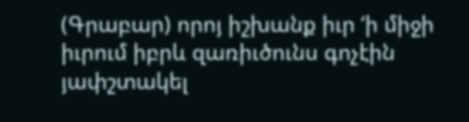(Գրաբար) որոյ իշխանք իւր ‘ի միջի իւրում իբրև զառիւծունս գոչէին յափշտակել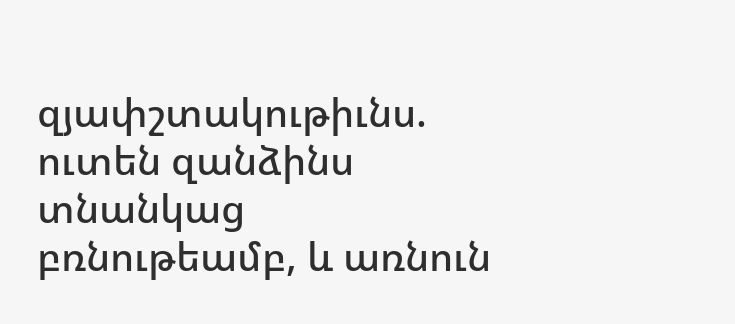զյափշտակութիւնս. ուտեն զանձինս տնանկաց բռնութեամբ, և առնուն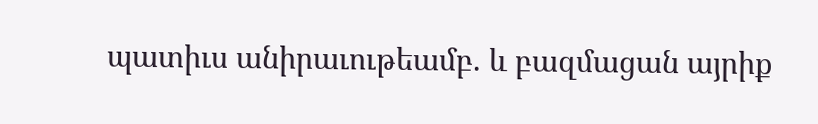պատիւս անիրաւութեամբ. և բազմացան այրիք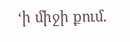‘ի միջի քում.